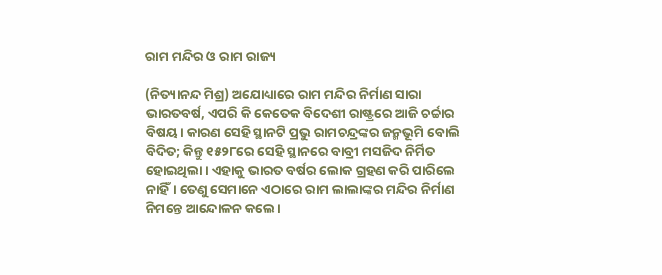ରାମ ମନ୍ଦିର ଓ ରାମ ରାଜ୍ୟ

(ନିତ୍ୟାନନ୍ଦ ମିଶ୍ର) ଅଯୋଧ୍ୟାରେ ରାମ ମନ୍ଦିର ନିର୍ମାଣ ସାରା ଭାରତବର୍ଷ, ଏପରି କି କେତେକ ବିଦେଶୀ ରାଷ୍ଟ୍ରରେ ଆଜି ଚର୍ଚ୍ଚାର ବିଷୟ। କାରଣ ସେହି ସ୍ଥାନଟି ପ୍ରଭୁ ରାମଚନ୍ଦ୍ରଙ୍କର ଜନ୍ମଭୂମି ବୋଲି ବିଦିତ; କିନ୍ତୁ ୧୫୨୮ରେ ସେହି ସ୍ଥାନରେ ବାବ୍ରୀ ମସଜିଦ ନିର୍ମିତ ହୋଇଥିଲା। ଏହାକୁ ଭାରତ ବର୍ଷର ଲୋକ ଗ୍ରହଣ କରି ପାରିଲେ ନାହିଁ। ତେଣୁ ସେମାନେ ଏଠାରେ ରାମ ଲାଲାଙ୍କର ମନ୍ଦିର ନିର୍ମାଣ ନିମନ୍ତେ ଆନ୍ଦୋଳନ କଲେ।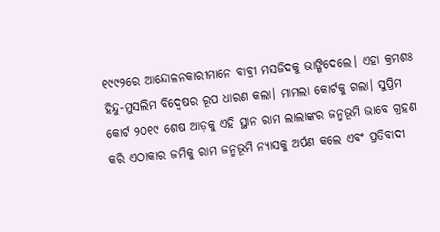୧୯୯୨ରେ ଆନ୍ଦୋଳନକାରୀମାନେ ବାବ୍ରୀ ମସଜିଦକୁ ଭାଙ୍ଗିଦେଲେ। ଏହା କ୍ରମଶଃ ହିନ୍ଦୁ-ମୁସଲିମ ବିଦ୍ବେଷର ରୂପ ଧାରଣ କଲା। ମାମଲା କୋର୍ଟକୁ ଗଲା। ସୁପ୍ରିମ କୋର୍ଟ ୨୦୧୯ ଶେଷ ଆଡ଼କୁ ଏହି ସ୍ଥାନ ରାମ ଲାଲାଙ୍କର ଜନ୍ମଭୂମି ଭାବେ ଗ୍ରହଣ କରି ଏଠାକାର ଜମିକୁ ରାମ ଜନ୍ମଭୂମି ନ୍ୟାସକୁ ଅର୍ପଣ କଲେ ଏବଂ ପ୍ରତିବାଦୀ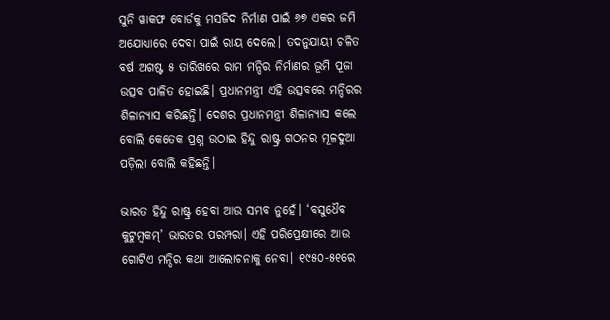ସୁନି ୱାକଫ ବୋର୍ଡକୁ ମସଜିଦ ନିର୍ମାଣ ପାଇଁ ୬୭ ଏକର ଜମି ଅଯୋଧ୍ୟାରେ ଦେବା ପାଇଁ ରାୟ ଦେଲେ। ତଦନୁଯାୟୀ ଚଳିତ ବର୍ଷ ଅଗଷ୍ଟ ୫ ତାରିଖରେ ରାମ ମନ୍ଦିର ନିର୍ମାଣର ଭୂମି ପୂଜା ଉତ୍ସବ ପାଳିତ ହୋଇଛି। ପ୍ରଧାନମନ୍ତ୍ରୀ ଏହି ଉତ୍ସବରେ ମନ୍ଦିରର ଶିଳାନ୍ୟାସ କରିଛନ୍ତି। ଦେଶର ପ୍ରଧାନମନ୍ତ୍ରୀ ଶିଳାନ୍ୟାସ କଲେ ବୋଲି କେତେକ ପ୍ରଶ୍ନ ଉଠାଇ ହିନ୍ଦୁ ରାଷ୍ଟ୍ର ଗଠନର ମୂଳଦୁଆ ପଡ଼ିଲା ବୋଲି କହିଛନ୍ତି।

ଭାରତ ହିନ୍ଦୁ ରାଷ୍ଟ୍ର ହେବା ଆଉ ସମ୍ଭବ ନୁହେଁ। ‘ବସୁଧୈବ କୁଟୁମ୍ବକମ୍’ ଭାରତର ପରମ୍ପରା। ଏହି ପରିପ୍ରେକ୍ଷୀରେ ଆଉ ଗୋଟିଏ ମନ୍ଦିର କଥା ଆଲୋଚନାକୁ ନେବା। ୧୯୫୦-୫୧ରେ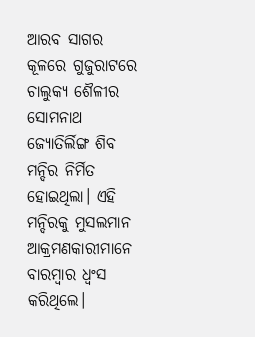ଆରବ ସାଗର କୂଳରେ ଗୁଜୁରାଟରେ ଚାଲୁକ୍ୟ ଶୈଳୀର ସୋମନାଥ ଜ୍ୟୋତିର୍ଲିଙ୍ଗ ଶିବ ମନ୍ଦିର ନିର୍ମିତ ହୋଇଥିଲା। ଏହି ମନ୍ଦିରକୁ ମୁସଲମାନ ଆକ୍ରମଣକାରୀମାନେ ବାରମ୍ବାର ଧ୍ବଂସ କରିଥିଲେ।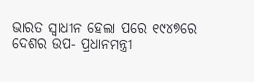ଭାରତ ସ୍ବାଧୀନ ହେଲା ପରେ ୧୯୪୭ରେ ଦେଶର ଉପ- ପ୍ରଧାନମନ୍ତ୍ରୀ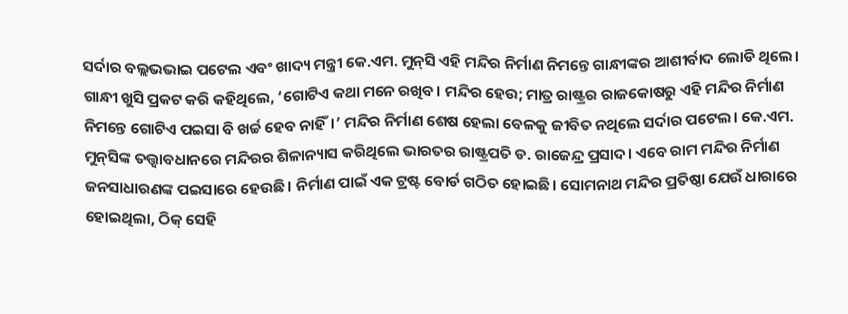ସର୍ଦାର ବଲ୍ଲଭଭାଇ ପଟେଲ ଏବଂ ଖାଦ୍ୟ ମନ୍ତ୍ରୀ କେ.ଏମ. ମୁନ୍‌ସି ଏହି ମନ୍ଦିର ନିର୍ମାଣ ନିମନ୍ତେ ଗାନ୍ଧୀଙ୍କର ଆଶୀର୍ବାଦ ଲୋଡି ଥିଲେ। ଗାନ୍ଧୀ ଖୁସି ପ୍ରକଟ କରି କହିଥିଲେ, ‘ଗୋଟିଏ କଥା ମନେ ରଖିବ। ମନ୍ଦିର ହେଉ; ମାତ୍ର ରାଷ୍ଟ୍ରର ରାଜକୋଷରୁ ଏହି ମନ୍ଦିର ନିର୍ମାଣ ନିମନ୍ତେ ଗୋଟିଏ ପଇସା ବି ଖର୍ଚ୍ଚ ହେବ ନାହିଁ।’ ମନ୍ଦିର ନିର୍ମାଣ ଶେଷ ହେଲା ବେଳକୁ ଜୀବିତ ନଥିଲେ ସର୍ଦାର ପଟେଲ। କେ.ଏମ. ମୁନ୍‌ସିଙ୍କ ତତ୍ତ୍ବାବଧାନରେ ମନ୍ଦିରର ଶିଳାନ୍ୟାସ କରିଥିଲେ ଭାରତର ରାଷ୍ଟ୍ରପତି ଡ. ରାଜେନ୍ଦ୍ର ପ୍ରସାଦ। ଏବେ ରାମ ମନ୍ଦିର ନିର୍ମାଣ ଜନସାଧାରଣଙ୍କ ପଇସାରେ ହେଉଛି। ନିର୍ମାଣ ପାଇଁ ଏକ ଟ୍ରଷ୍ଟ ବୋର୍ଡ ଗଠିତ ହୋଇଛି। ସୋମନାଥ ମନ୍ଦିର ପ୍ରତିଷ୍ଠା ଯେଉଁ ଧାରାରେ ହୋଇଥିଲା, ଠିକ୍‌ ସେହି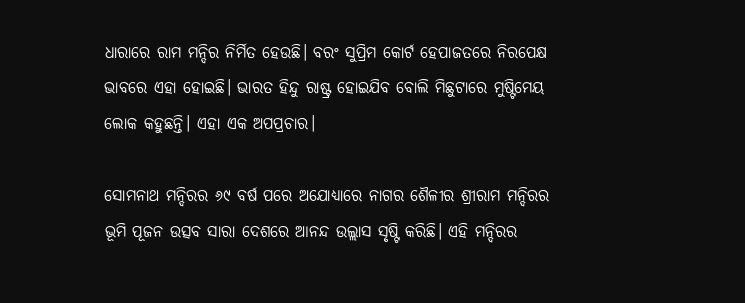ଧାରାରେ ରାମ ମନ୍ଦିର ନିର୍ମିତ ହେଉଛି। ବରଂ ସୁପ୍ରିମ କୋର୍ଟ ହେପାଜତରେ ନିରପେକ୍ଷ ଭାବରେ ଏହା ହୋଇଛି। ଭାରତ ହିନ୍ଦୁ ରାଷ୍ଟ୍ର ହୋଇଯିବ ବୋଲି ମିଛୁଟାରେ ମୁଷ୍ଟିମେୟ ଲୋକ କହୁଛନ୍ତି। ଏହା ଏକ ଅପପ୍ରଚାର।

ସୋମନାଥ ମନ୍ଦିରର ୬୯ ବର୍ଷ ପରେ ଅଯୋଧ୍ୟାରେ ନାଗର ଶୈଳୀର ଶ୍ରୀରାମ ମନ୍ଦିରର ଭୂମି ପୂଜନ ଉତ୍ସବ ସାରା ଦେଶରେ ଆନନ୍ଦ ଉଲ୍ଲାସ ସୃଷ୍ଟି କରିଛି। ଏହି ମନ୍ଦିରର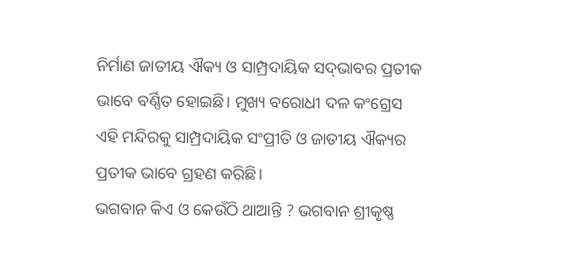ନିର୍ମାଣ ଜାତୀୟ ଐକ୍ୟ ଓ ସାମ୍ପ୍ରଦାୟିକ ସଦ୍‌ଭାବର ପ୍ରତୀକ ଭାବେ ବର୍ଣ୍ଣିତ ହୋଇଛି। ମୁଖ୍ୟ ବରୋଧୀ ଦଳ କଂଗ୍ରେସ ଏହି ମନ୍ଦିରକୁ ସାମ୍ପ୍ରଦାୟିକ ସଂପ୍ରୀତି ଓ ଜାତୀୟ ଐକ୍ୟର ପ୍ରତୀକ ଭାବେ ଗ୍ରହଣ କରିଛି।
ଭଗବାନ କିଏ ଓ କେଉଁଠି ଥାଆନ୍ତି ? ଭଗବାନ ଶ୍ରୀକୃଷ୍ଣ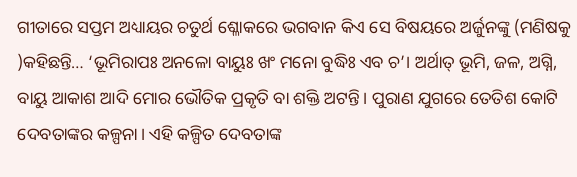ଗୀତାରେ ସପ୍ତମ ଅଧ୍ୟାୟର ଚତୁର୍ଥ ଶ୍ଳୋକରେ ଭଗବାନ କିଏ ସେ ବିଷୟରେ ଅର୍ଜୁନଙ୍କୁ (ମଣିଷକୁ )କହିଛନ୍ତି… ‘ଭୂମିରାପଃ ଅନଳୋ ବାୟୁଃ ଖଂ ମନୋ ବୁଦ୍ଧିଃ ଏବ ଚ’। ଅର୍ଥାତ୍ ଭୂମି, ଜଳ, ଅଗ୍ନି, ବାୟୁ ଆକାଶ ଆଦି ମୋର ଭୌତିକ ପ୍ରକୃତି ବା ଶକ୍ତି ଅଟନ୍ତି। ପୁରାଣ ଯୁଗରେ ତେତିଶ କୋଟି ଦେବତାଙ୍କର କଳ୍ପନା। ଏହି କଳ୍ପିତ ଦେବତାଙ୍କ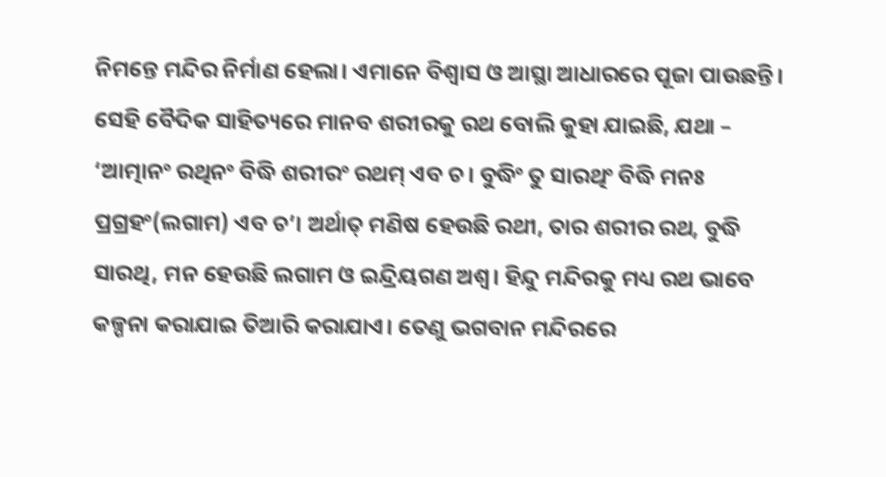ନିମନ୍ତେ ମନ୍ଦିର ନିର୍ମାଣ ହେଲା। ଏମାନେ ବିଶ୍ବାସ ଓ ଆସ୍ଥା ଆଧାରରେ ପୂଜା ପାଉଛନ୍ତି। ସେହି ବୈଦିକ ସାହିତ୍ୟରେ ମାନବ ଶରୀରକୁ ରଥ ବୋଲି କୁହା ଯାଇଛି, ଯଥା – ‘ଆତ୍ମାନଂ ରଥିନଂ ବିଦ୍ଧି ଶରୀରଂ ରଥମ୍ ଏବ ଚ। ବୁଦ୍ଧିଂ ତୁ ସାରଥିଂ ବିଦ୍ଧି ମନଃ ପ୍ରଗ୍ରହଂ(ଲଗାମ) ଏବ ଚ’। ଅର୍ଥାତ୍ ମଣିଷ ହେଉଛି ରଥୀ, ତାର ଶରୀର ରଥ, ବୁଦ୍ଧି ସାରଥି, ମନ ହେଉଛି ଲଗାମ ଓ ଇନ୍ଦ୍ରିୟଗଣ ଅଶ୍ବ। ହିନ୍ଦୁ ମନ୍ଦିରକୁ ମଧ୍ୟ ରଥ ଭାବେ କଳ୍ପନା କରାଯାଇ ତିଆରି କରାଯାଏ। ତେଣୁ ଭଗବାନ ମନ୍ଦିରରେ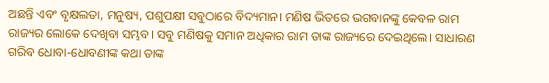ଅଛନ୍ତି ଏବଂ ବୃକ୍ଷଲତା, ମନୁଷ୍ୟ, ପଶୁପକ୍ଷୀ ସବୁଠାରେ ବିଦ୍ୟମାନ। ମଣିଷ ଭିତରେ ଭଗବାନଙ୍କୁ କେବଳ ରାମ ରାଜ୍ୟର ଲୋକେ ଦେଖିବା ସମ୍ଭବ। ସବୁ ମଣିଷକୁ ସମାନ ଅଧିକାର ରାମ ତାଙ୍କ ରାଜ୍ୟରେ ଦେଇଥିଲେ। ସାଧାରଣ ଗରିବ ଧୋବା-ଧୋବଣୀଙ୍କ କଥା ତାଙ୍କ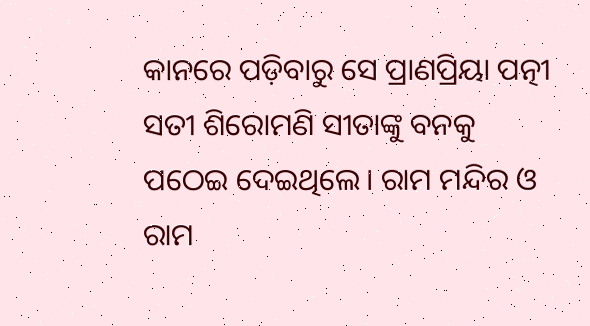କାନରେ ପଡ଼ିବାରୁ ସେ ପ୍ରାଣପ୍ରିୟା ପତ୍ନୀ ସତୀ ଶିରୋମଣି ସୀତାଙ୍କୁ ବନକୁ ପଠେଇ ଦେଇଥିଲେ। ରାମ ମନ୍ଦିର ଓ ରାମ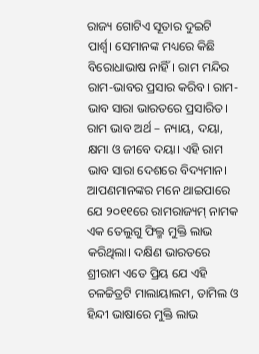ରାଜ୍ୟ ଗୋଟିଏ ସୂତାର ଦୁଇଟି ପାର୍ଶ୍ବ। ସେମାନଙ୍କ ମଧ୍ୟରେ କିଛି ବିରୋଧାଭାଷ ନାହିଁ। ରାମ ମନ୍ଦିର ରାମ-ଭାବର ପ୍ରସାର କରିବ। ରାମ-ଭାବ ସାରା ଭାରତରେ ପ୍ରସାରିତ। ରାମ ଭାବ ଅର୍ଥ – ନ୍ୟାୟ, ଦୟା, କ୍ଷମା ଓ ଜୀବେ ଦୟା। ଏହି ରାମ ଭାବ ସାରା ଦେଶରେ ବିଦ୍ୟମାନ। ଆପଣମାନଙ୍କର ମନେ ଥାଇପାରେ ଯେ ୨୦୧୧ରେ ରାମରାଜ୍ୟମ୍ ନାମକ ଏକ ତେଲୁଗୁ ଫିଲ୍ମ ମୁକ୍ତି ଲାଭ କରିଥିଲା। ଦକ୍ଷିଣ ଭାରତରେ ଶ୍ରୀରାମ ଏତେ ପ୍ରିୟ ଯେ ଏହି ଚଳଚ୍ଚିତ୍ରଟି ମାଲାୟାଲମ, ତାମିଲ ଓ ହିନ୍ଦୀ ଭାଷାରେ ମୁକ୍ତି ଲାଭ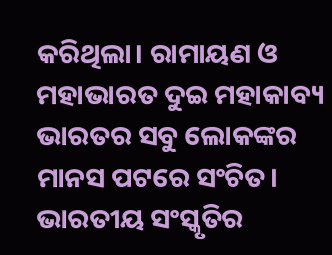କରିଥିଲା। ରାମାୟଣ ଓ ମହାଭାରତ ଦୁଇ ମହାକାବ୍ୟ ଭାରତର ସବୁ ଲୋକଙ୍କର ମାନସ ପଟରେ ସଂଚିତ। ଭାରତୀୟ ସଂସ୍କୃତିର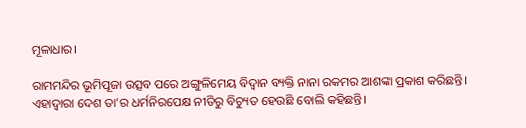ମୂଳାଧାର।

ରାମମନ୍ଦିର ଭୂମିପୂଜା ଉତ୍ସବ ପରେ ଅଙ୍ଗୁଳିମେୟ ବିଦ୍ବାନ ବ୍ୟକ୍ତି ନାନା ରକମର ଆଶଙ୍କା ପ୍ରକାଶ କରିଛନ୍ତି। ଏହାଦ୍ବାରା ଦେଶ ତା’ର ଧର୍ମନିରପେକ୍ଷ ନୀତିରୁ ବିଚ୍ୟୁତ ହେଉଛି ବୋଲି କହିଛନ୍ତି।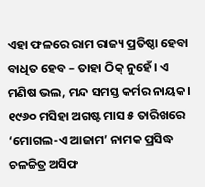ଏହା ଫଳରେ ରାମ ରାଜ୍ୟ ପ୍ରତିଷ୍ଠା ହେବା ବାଧିତ ହେବ – ତାହା ଠିକ୍‌ ନୁହେଁ। ଏ ମଣିଷ ଭଲ, ମନ୍ଦ ସମସ୍ତ କର୍ମର ନାୟକ। ୧୯୬୦ ମସିହା ଅଗଷ୍ଟ ମାସ ୫ ତାରିଖରେ ‘ମୋଗଲ-ଏ ଆଜାମ’ ନାମକ ପ୍ରସିଦ୍ଧ ଚଳଚ୍ଚିତ୍ର ଅସିଫ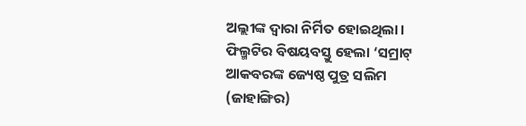ଅଲ୍ଲୀଙ୍କ ଦ୍ବାରା ନିର୍ମିତ ହୋଇଥିଲା। ଫିଲ୍ମଟିର ବିଷୟବସ୍ତୁ ହେଲା ‘ସମ୍ରାଟ୍ ଆକବରଙ୍କ ଜ୍ୟେଷ୍ଠ ପୁତ୍ର ସଲିମ (ଜାହାଙ୍ଗିର)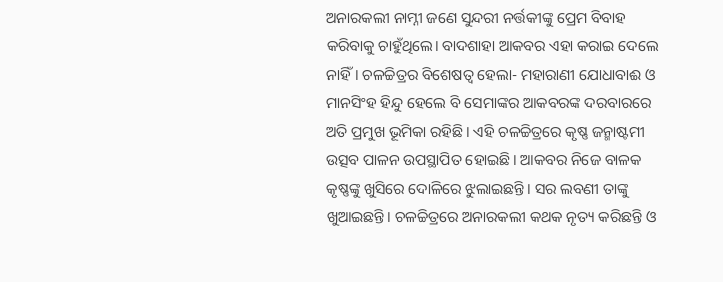ଅନାରକଲୀ ନାମ୍ନୀ ଜଣେ ସୁନ୍ଦରୀ ନର୍ତ୍ତକୀଙ୍କୁ ପ୍ରେମ ବିବାହ କରିବାକୁ ଚାହୁଁଥିଲେ। ବାଦଶାହା ଆକବର ଏହା କରାଇ ଦେଲେ ନାହିଁ। ଚଳଚ୍ଚିତ୍ରର ବିଶେଷତ୍ବ ହେଲା- ମହାରାଣୀ ଯୋଧାବାଈ ଓ ମାନସିଂହ ହିନ୍ଦୁ ହେଲେ ବି ସେମାଙ୍କର ଆକବରଙ୍କ ଦରବାରରେ ଅତି ପ୍ରମୁଖ ଭୂମିକା ରହିଛି। ଏହି ଚଳଚ୍ଚିତ୍ରରେ କୃଷ୍ଣ ଜନ୍ମାଷ୍ଟମୀ ଉତ୍ସବ ପାଳନ ଉପସ୍ଥାପିତ ହୋଇଛି। ଆକବର ନିଜେ ବାଳକ କୃଷ୍ଣଙ୍କୁ ଖୁସିରେ ଦୋଳିରେ ଝୁଲାଇଛନ୍ତି। ସର ଲବଣୀ ତାଙ୍କୁ ଖୁଆଇଛନ୍ତି। ଚଳଚ୍ଚିତ୍ରରେ ଅନାରକଲୀ କଥକ ନୃତ୍ୟ କରିଛନ୍ତି ଓ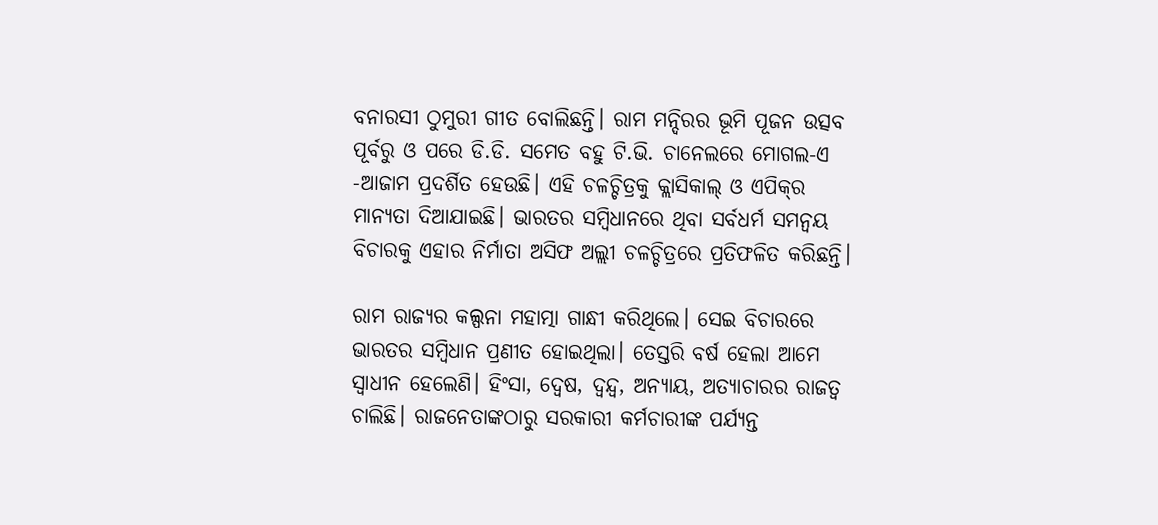ବନାରସୀ ଠୁମୁରୀ ଗୀତ ବୋଲିଛନ୍ତି। ରାମ ମନ୍ଦିରର ଭୂମି ପୂଜନ ଉତ୍ସବ ପୂର୍ବରୁ ଓ ପରେ ଡି.ଡି. ସମେତ ବହୁ ଟି.ଭି. ଚାନେଲରେ ମୋଗଲ-ଏ -ଆଜାମ ପ୍ରଦର୍ଶିତ ହେଉଛି। ଏହି ଚଳଚ୍ଚିତ୍ରକୁ କ୍ଲାସିକାଲ୍ ଓ ଏପିକ୍‌ର ମାନ୍ୟତା ଦିଆଯାଇଛି। ଭାରତର ସମ୍ବିଧାନରେ ଥିବା ସର୍ବଧର୍ମ ସମନ୍ବୟ ବିଚାରକୁ ଏହାର ନିର୍ମାତା ଅସିଫ ଅଲ୍ଲୀ ଚଳଚ୍ଚିତ୍ରରେ ପ୍ରତିଫଳିତ କରିଛନ୍ତି।

ରାମ ରାଜ୍ୟର କଲ୍ପନା ମହାତ୍ମା ଗାନ୍ଧୀ କରିଥିଲେ। ସେଇ ବିଚାରରେ ଭାରତର ସମ୍ବିଧାନ ପ୍ରଣୀତ ହୋଇଥିଲା। ତେସ୍ତରି ବର୍ଷ ହେଲା ଆମେ ସ୍ବାଧୀନ ହେଲେଣି। ହିଂସା, ଦ୍ବେଷ, ଦ୍ବନ୍ଦ୍ବ, ଅନ୍ୟାୟ, ଅତ୍ୟାଚାରର ରାଜତ୍ବ ଚାଲିଛି। ରାଜନେତାଙ୍କଠାରୁ ସରକାରୀ କର୍ମଚାରୀଙ୍କ ପର୍ଯ୍ୟନ୍ତ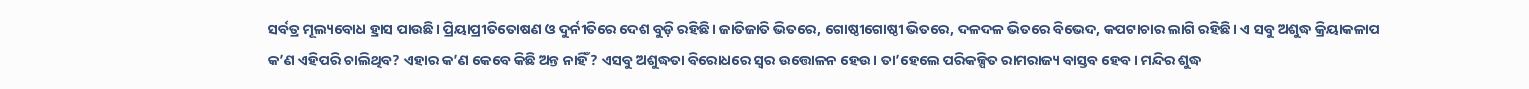ସର୍ବତ୍ର ମୂଲ୍ୟବୋଧ ହ୍ରାସ ପାଉଛି। ପ୍ରିୟାପ୍ରୀତିତୋଷଣ ଓ ଦୁର୍ନୀତିରେ ଦେଶ ବୁଡ଼ି ରହିଛି। ଜାତିଜାତି ଭିତରେ, ଗୋଷ୍ଠୀଗୋଷ୍ଠୀ ଭିତରେ, ଦଳଦଳ ଭିତରେ ବିଭେଦ, କପଟାଚାର ଲାଗି ରହିଛି। ଏ ସବୁ ଅଶୁଦ୍ଧ କ୍ରିୟାକଳାପ କ’ଣ ଏହିପରି ଚାଲିଥିବ? ଏହାର କ’ଣ କେବେ କିଛି ଅନ୍ତ ନାହିଁ? ଏସବୁ ଅଶୁଦ୍ଧତା ବିରୋଧରେ ସ୍ବର ଉତ୍ତୋଳନ ହେଉ। ତା’ହେଲେ ପରିକଳ୍ପିତ ରାମରାଜ୍ୟ ବାସ୍ତବ ହେବ। ମନ୍ଦିର ଶୁଦ୍ଧ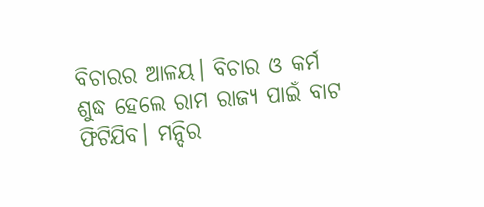ବିଚାରର ଆଳୟ। ବିଚାର ଓ କର୍ମ ଶୁଦ୍ଧ ହେଲେ ରାମ ରାଜ୍ୟ ପାଇଁ ବାଟ ଫିଟିଯିବ। ମନ୍ଦିର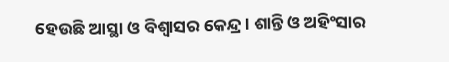ହେଉଛି ଆସ୍ଥା ଓ ବିଶ୍ବାସର କେନ୍ଦ୍ର। ଶାନ୍ତି ଓ ଅହିଂସାର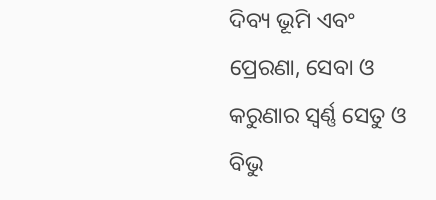ଦିବ୍ୟ ଭୂମି ଏବଂ ପ୍ରେରଣା, ସେବା ଓ କରୁଣାର ସ୍ବର୍ଣ୍ଣ ସେତୁ ଓ ବିଭୁ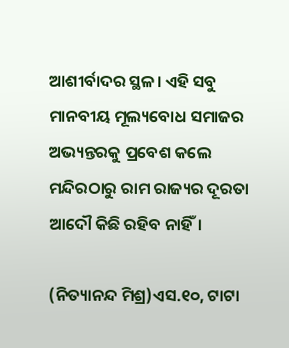ଆଶୀର୍ବାଦର ସ୍ଥଳ। ଏହି ସବୁ ମାନବୀୟ ମୂଲ୍ୟବୋଧ ସମାଜର ଅଭ୍ୟନ୍ତରକୁ ପ୍ରବେଶ କଲେ ମନ୍ଦିରଠାରୁ ରାମ ରାଜ୍ୟର ଦୂରତା ଆଦୌ କିଛି ରହିବ ନାହିଁ।

(ନିତ୍ୟାନନ୍ଦ ମିଶ୍ର)ଏସ.୧୦, ଟାଟା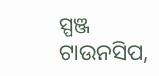ସ୍ପଞ୍ଜ ଟାଉନସିପ,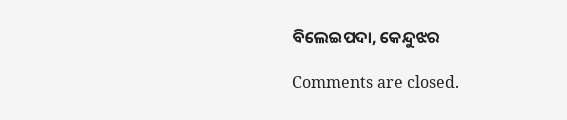ବିଲେଇପଦା, କେନ୍ଦୁଝର

Comments are closed.